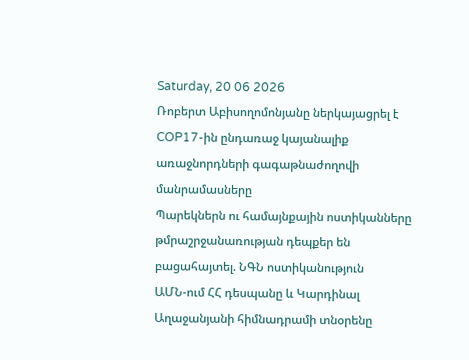Saturday, 20 06 2026
Ռոբերտ Աբիսողոմոնյանը ներկայացրել է COP17-ին ընդառաջ կայանալիք առաջնորդների գագաթնաժողովի մանրամասները
Պարեկներն ու համայնքային ոստիկանները թմրաշրջանառության դեպքեր են բացահայտել. ՆԳՆ ոստիկանություն
ԱՄՆ-ում ՀՀ դեսպանը և Կարդինալ Աղաջանյանի հիմնադրամի տնօրենը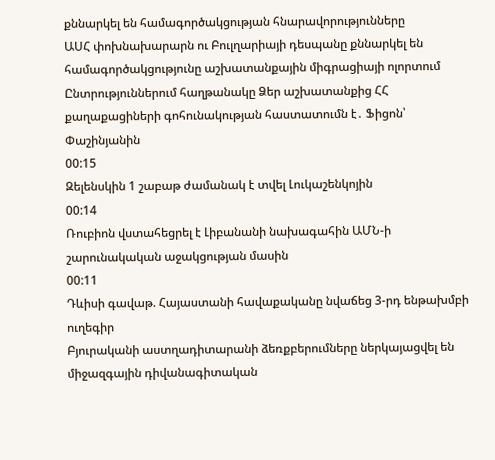քննարկել են համագործակցության հնարավորությունները
ԱՍՀ փոխնախարարն ու Բուլղարիայի դեսպանը քննարկել են համագործակցությունը աշխատանքային միգրացիայի ոլորտում
Ընտրություններում հաղթանակը Ձեր աշխատանքից ՀՀ քաղաքացիների գոհունակության հաստատումն է․ Ֆիցոն՝ Փաշինյանին
00:15
Զելենսկին 1 շաբաթ ժամանակ է տվել Լուկաշենկոյին
00:14
Ռուբիոն վստահեցրել է Լիբանանի նախագահին ԱՄՆ-ի շարունակական աջակցության մասին
00:11
Դևիսի գավաթ. Հայաստանի հավաքականը նվաճեց 3-րդ ենթախմբի ուղեգիր
Բյուրականի աստղադիտարանի ձեռքբերումները ներկայացվել են միջազգային դիվանագիտական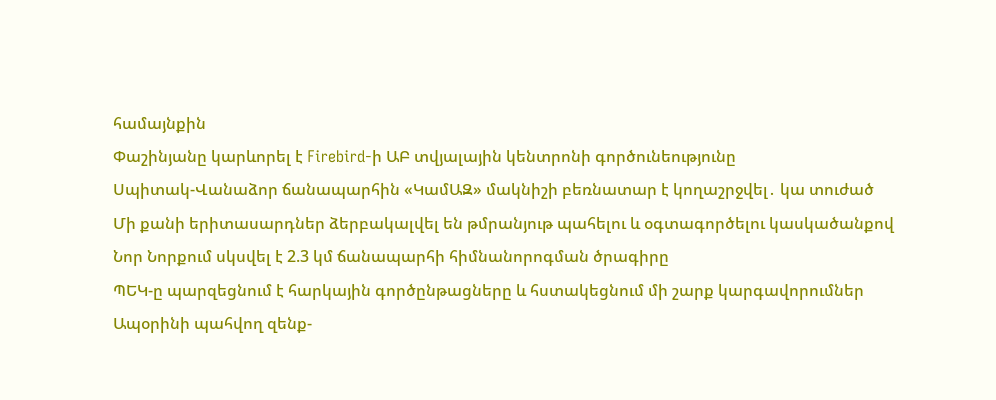համայնքին
Փաշինյանը կարևորել է Firebird-ի ԱԲ տվյալային կենտրոնի գործունեությունը
Սպիտակ-Վանաձոր ճանապարհին «ԿամԱԶ» մակնիշի բեռնատար է կողաշրջվել․ կա տուժած
Մի քանի երիտասարդներ ձերբակալվել են թմրանյութ պահելու և օգտագործելու կասկածանքով
Նոր Նորքում սկսվել է 2.3 կմ ճանապարհի հիմնանորոգման ծրագիրը
ՊԵԿ-ը պարզեցնում է հարկային գործընթացները և հստակեցնում մի շարք կարգավորումներ
Ապօրինի պահվող զենք-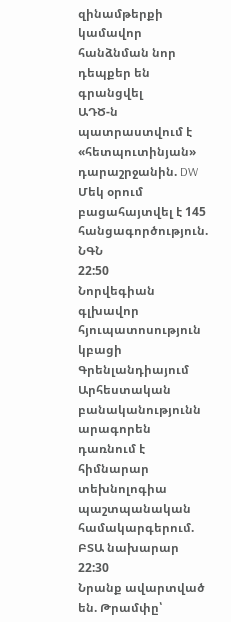զինամթերքի կամավոր հանձնման նոր դեպքեր են գրանցվել
ԱԴԾ-ն պատրաստվում է «հետպուտինյան» դարաշրջանին. DW
Մեկ օրում բացահայտվել է 145 հանցագործություն. ՆԳՆ
22:50
Նորվեգիան գլխավոր հյուպատոսություն կբացի Գրենլանդիայում
Արհեստական բանականությունն արագորեն դառնում է հիմնարար տեխնոլոգիա պաշտպանական համակարգերում. ԲՏԱ նախարար
22:30
Նրանք ավարտված են. Թրամփը՝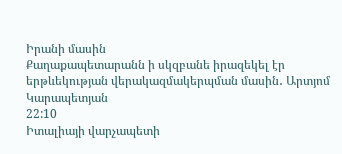Իրանի մասին
Քաղաքապետարանն ի սկզբանե իրազեկել էր երթևեկության վերակազմակերպման մասին․ Արտյոմ Կարապետյան
22:10
Իտալիայի վարչապետի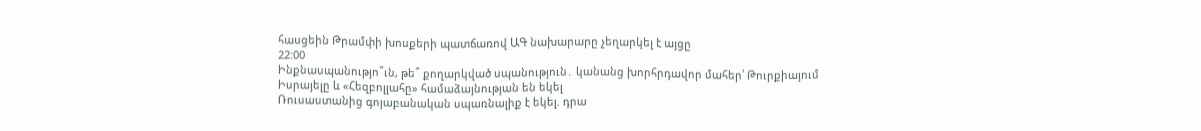հասցեին Թրամփի խոսքերի պատճառով ԱԳ նախարարը չեղարկել է այցը
22:00
Ինքնասպանությո՞ւն, թե՞ քողարկված սպանություն․ կանանց խորհրդավոր մահեր՝ Թուրքիայում
Իսրայելը և «Հեզբոլլահը» համաձայնության են եկել
Ռուսաստանից գոյաբանական սպառնալիք է եկել. դրա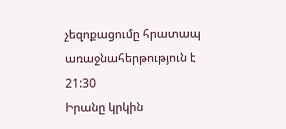չեզոքացումը հրատապ առաջնահերթություն է
21:30
Իրանը կրկին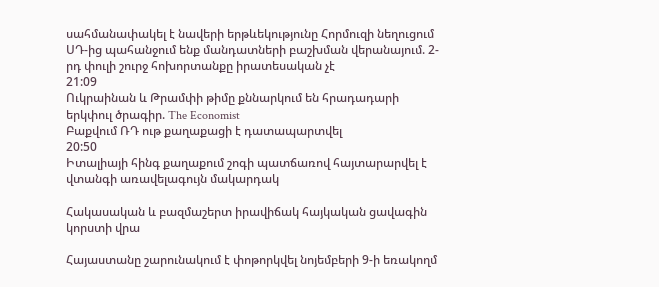սահմանափակել է նավերի երթևեկությունը Հորմուզի նեղուցում
ՍԴ-ից պահանջում ենք մանդատների բաշխման վերանայում. 2-րդ փուլի շուրջ հոխորտանքը իրատեսական չէ
21:09
Ուկրաինան և Թրամփի թիմը քննարկում են հրադադարի երկփուլ ծրագիր. The Economist
Բաքվում ՌԴ ութ քաղաքացի է դատապարտվել
20:50
Իտալիայի հինգ քաղաքում շոգի պատճառով հայտարարվել է վտանգի առավելագույն մակարդակ

Հակասական և բազմաշերտ իրավիճակ հայկական ցավագին կորստի վրա

Հայաստանը շարունակում է փոթորկվել նոյեմբերի 9-ի եռակողմ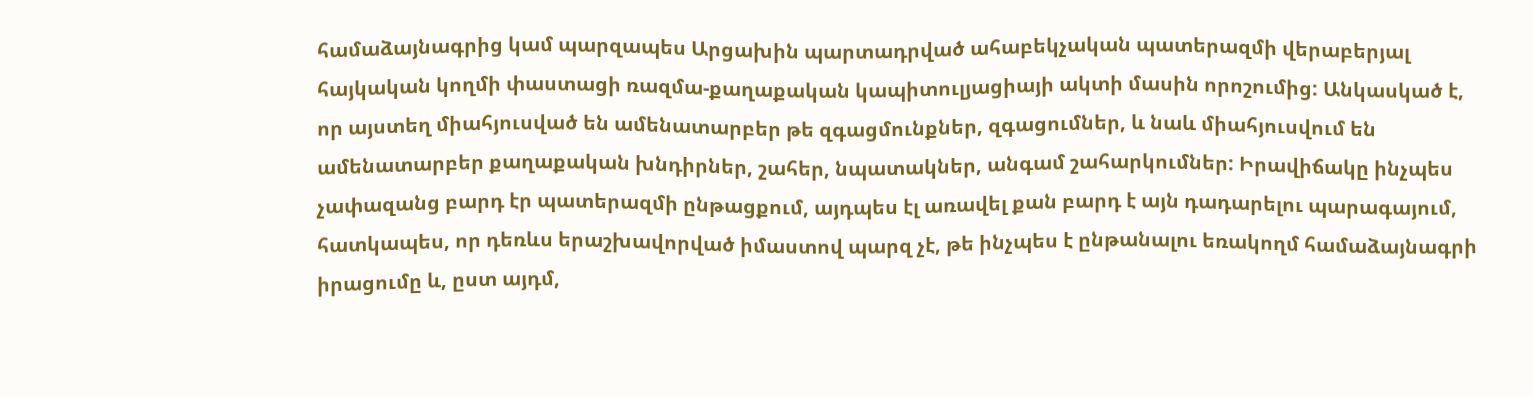համաձայնագրից կամ պարզապես Արցախին պարտադրված ահաբեկչական պատերազմի վերաբերյալ հայկական կողմի փաստացի ռազմա-քաղաքական կապիտուլյացիայի ակտի մասին որոշումից: Անկասկած է, որ այստեղ միահյուսված են ամենատարբեր թե զգացմունքներ, զգացումներ, և նաև միահյուսվում են ամենատարբեր քաղաքական խնդիրներ, շահեր, նպատակներ, անգամ շահարկումներ: Իրավիճակը ինչպես չափազանց բարդ էր պատերազմի ընթացքում, այդպես էլ առավել քան բարդ է այն դադարելու պարագայում, հատկապես, որ դեռևս երաշխավորված իմաստով պարզ չէ, թե ինչպես է ընթանալու եռակողմ համաձայնագրի իրացումը և, ըստ այդմ,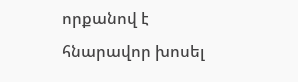որքանով է հնարավոր խոսել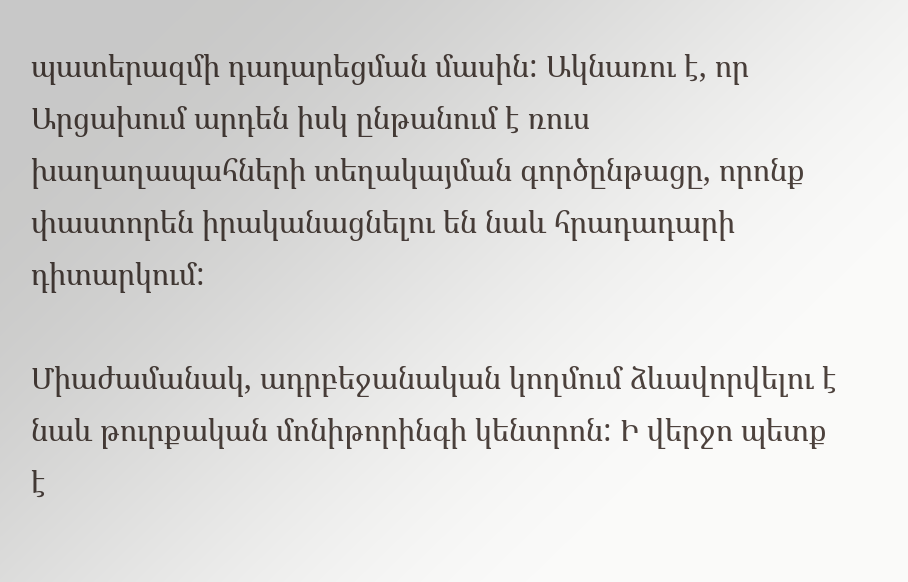պատերազմի դադարեցման մասին: Ակնառու է, որ Արցախում արդեն իսկ ընթանում է ռուս խաղաղապահների տեղակայման գործընթացը, որոնք փաստորեն իրականացնելու են նաև հրադադարի դիտարկում:

Միաժամանակ, ադրբեջանական կողմում ձևավորվելու է նաև թուրքական մոնիթորինգի կենտրոն: Ի վերջո պետք է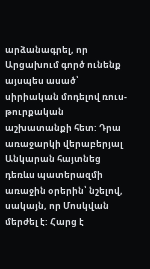արձանագրել, որ Արցախում գործ ունենք այսպես ասած՝ սիրիական մոդելով ռուս-թուրքական աշխատանքի հետ: Դրա առաջարկի վերաբերյալ Անկարան հայտնեց դեռևս պատերազմի առաջին օրերին՝ նշելով, սակայն, որ Մոսկվան մերժել է: Հարց է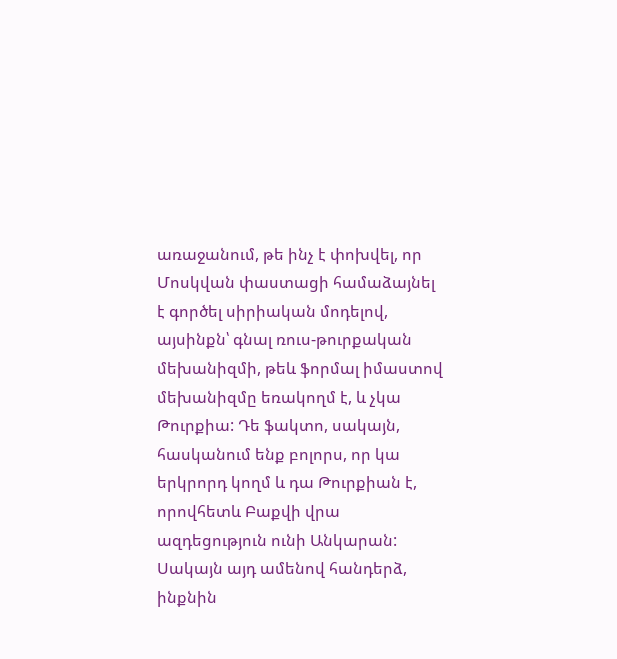առաջանում, թե ինչ է փոխվել, որ Մոսկվան փաստացի համաձայնել է գործել սիրիական մոդելով, այսինքն՝ գնալ ռուս-թուրքական մեխանիզմի, թեև ֆորմալ իմաստով մեխանիզմը եռակողմ է, և չկա Թուրքիա: Դե ֆակտո, սակայն, հասկանում ենք բոլորս, որ կա երկրորդ կողմ և դա Թուրքիան է, որովհետև Բաքվի վրա ազդեցություն ունի Անկարան: Սակայն այդ ամենով հանդերձ, ինքնին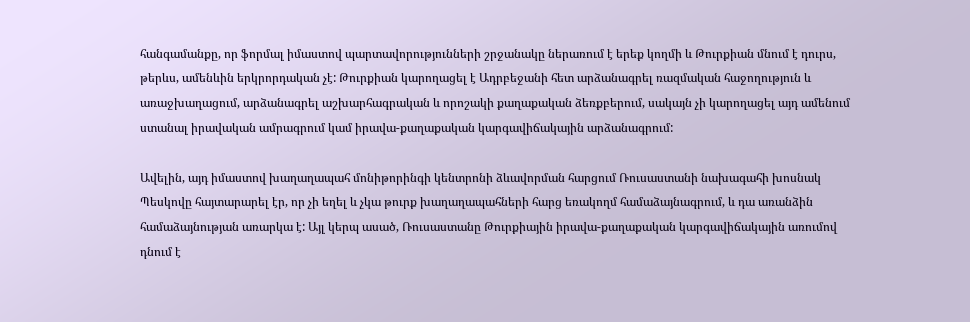հանգամանքը, որ ֆորմալ իմաստով պարտավորությունների շրջանակը ներառում է երեք կողմի և Թուրքիան մնում է դուրս, թերևս, ամենևին երկրորդական չէ: Թուրքիան կարողացել է Ադրբեջանի հետ արձանագրել ռազմական հաջողություն և առաջխաղացում, արձանագրել աշխարհագրական և որոշակի քաղաքական ձեռքբերում, սակայն չի կարողացել այդ ամենում ստանալ իրավական ամրագրում կամ իրավա-քաղաքական կարգավիճակային արձանագրում:

Ավելին, այդ իմաստով խաղաղապահ մոնիթորինգի կենտրոնի ձևավորման հարցում Ռուսաստանի նախագահի խոսնակ Պեսկովը հայտարարել էր, որ չի եղել և չկա թուրք խաղաղապահների հարց եռակողմ համաձայնագրում, և դա առանձին համաձայնության առարկա է: Այլ կերպ ասած, Ռուսաստանը Թուրքիային իրավա-քաղաքական կարգավիճակային առումով դնում է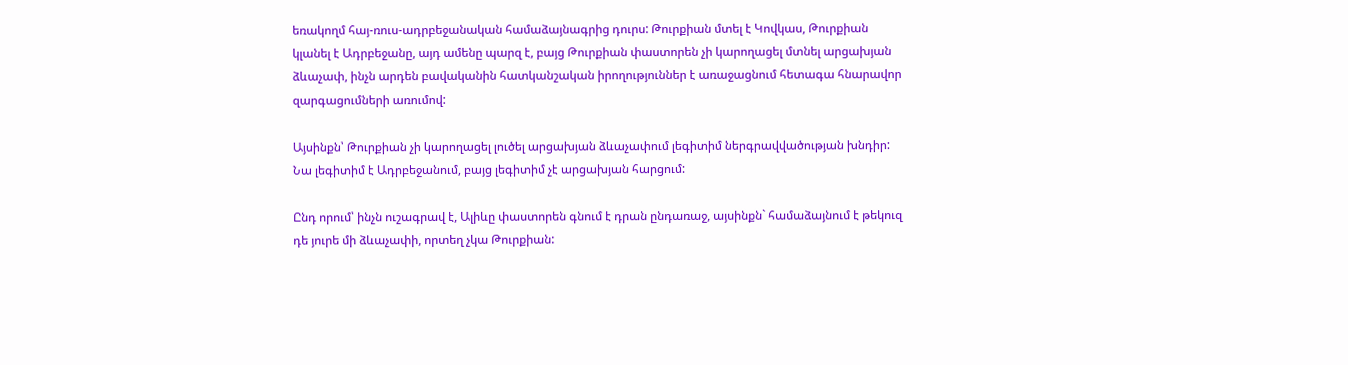եռակողմ հայ-ռուս-ադրբեջանական համաձայնագրից դուրս: Թուրքիան մտել է Կովկաս, Թուրքիան կլանել է Ադրբեջանը, այդ ամենը պարզ է, բայց Թուրքիան փաստորեն չի կարողացել մտնել արցախյան ձևաչափ, ինչն արդեն բավականին հատկանշական իրողություններ է առաջացնում հետագա հնարավոր զարգացումների առումով:

Այսինքն՝ Թուրքիան չի կարողացել լուծել արցախյան ձևաչափում լեգիտիմ ներգրավվածության խնդիր: Նա լեգիտիմ է Ադրբեջանում, բայց լեգիտիմ չէ արցախյան հարցում:

Ընդ որում՝ ինչն ուշագրավ է, Ալիևը փաստորեն գնում է դրան ընդառաջ, այսինքն` համաձայնում է թեկուզ դե յուրե մի ձևաչափի, որտեղ չկա Թուրքիան: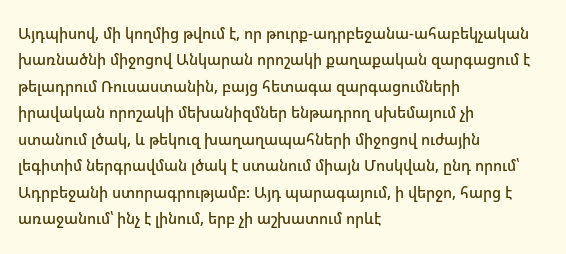Այդպիսով, մի կողմից թվում է, որ թուրք-ադրբեջանա-ահաբեկչական խառնածնի միջոցով Անկարան որոշակի քաղաքական զարգացում է թելադրում Ռուսաստանին, բայց հետագա զարգացումների իրավական որոշակի մեխանիզմներ ենթադրող սխեմայում չի ստանում լծակ, և թեկուզ խաղաղապահների միջոցով ուժային լեգիտիմ ներգրավման լծակ է ստանում միայն Մոսկվան, ընդ որում՝ Ադրբեջանի ստորագրությամբ: Այդ պարագայում, ի վերջո, հարց է առաջանում՝ ինչ է լինում, երբ չի աշխատում որևէ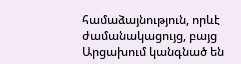համաձայնություն, որևէ ժամանակացույց, բայց Արցախում կանգնած են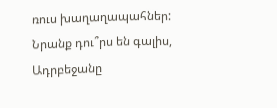ռուս խաղաղապահներ: Նրանք դու՞րս են գալիս, Ադրբեջանը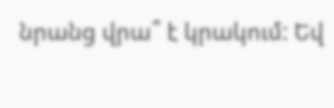նրանց վրա՞ է կրակում: Եվ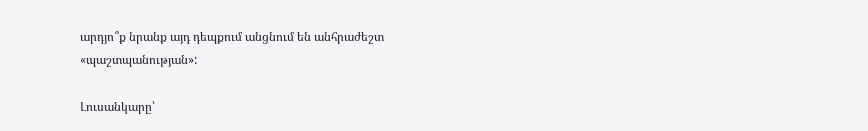արդյո՞ք նրանք այդ դեպքում անցնում են անհրաժեշտ «պաշտպանության»:

Լուսանկարը՝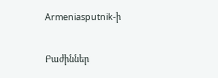Armeniasputnik-ի

Բաժիններ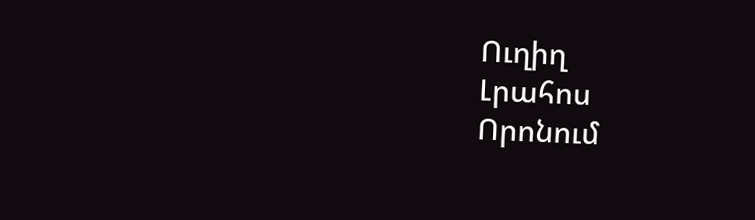Ուղիղ
Լրահոս
Որոնում